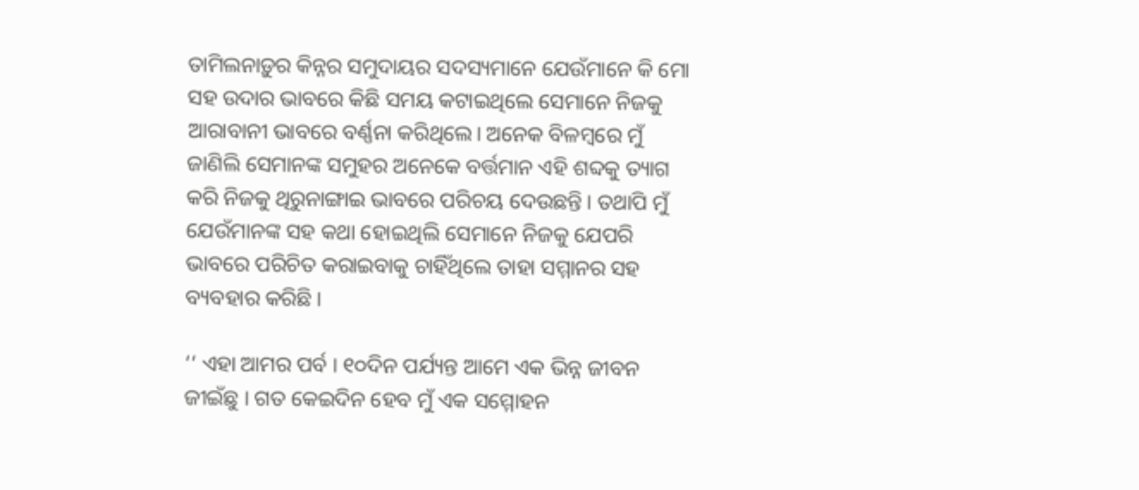ତାମିଲନାଡ଼ୁର କିନ୍ନର ସମୁଦାୟର ସଦସ୍ୟମାନେ ଯେଉଁମାନେ କି ମୋ ସହ ଉଦାର ଭାବରେ କିଛି ସମୟ କଟାଇଥିଲେ ସେମାନେ ନିଜକୁ ଆରାବାନୀ ଭାବରେ ବର୍ଣ୍ଣନା କରିଥିଲେ। ଅନେକ ବିଳମ୍ବରେ ମୁଁ ଜାଣିଲି ସେମାନଙ୍କ ସମୁହର ଅନେକେ ବର୍ତ୍ତମାନ ଏହି ଶବ୍ଦକୁ ତ୍ୟାଗ କରି ନିଜକୁ ଥିରୁନାଙ୍ଗାଇ ଭାବରେ ପରିଚୟ ଦେଉଛନ୍ତି। ତଥାପି ମୁଁ ଯେଉଁମାନଙ୍କ ସହ କଥା ହୋଇଥିଲି ସେମାନେ ନିଜକୁ ଯେପରି ଭାବରେ ପରିଚିତ କରାଇବାକୁ ଚାହିଁଥିଲେ ତାହା ସମ୍ମାନର ସହ ବ୍ୟବହାର କରିଛି।

‘‘ ଏହା ଆମର ପର୍ବ । ୧୦ଦିନ ପର୍ଯ୍ୟନ୍ତ ଆମେ ଏକ ଭିନ୍ନ ଜୀବନ ଜୀଇଁଛୁ । ଗତ କେଇଦିନ ହେବ ମୁଁ ଏକ ସମ୍ମୋହନ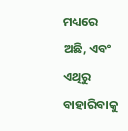ମଧ୍ୟରେ ଅଛି, ଏବଂ ଏଥିରୁ ବାହାରିବାକୁ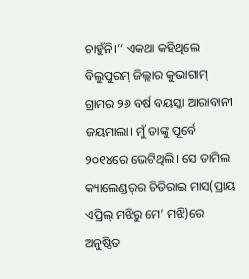ଚାହୁଁନି।’’ ଏକଥା କହିଥିଲେ ବିଲୁପୁରମ୍ ଜିଲ୍ଲାର କୁଭାଗାମ୍ ଗ୍ରାମର ୨୬ ବର୍ଷ ବୟସ୍କା ଆରାବାନୀ ଜୟମାଲା। ମୁଁ ତାଙ୍କୁ ପୂର୍ବେ ୨୦୧୪ରେ ଭେଟିଥିଲି। ସେ ତାମିଲ କ୍ୟାଲେଣ୍ଡର୍‌ର ଚିତିରାଇ ମାସ(ପ୍ରାୟ ଏପ୍ରିଲ୍ ମଝିରୁ ମେ’ ମଝି)ରେ ଅନୁଷ୍ଠିତ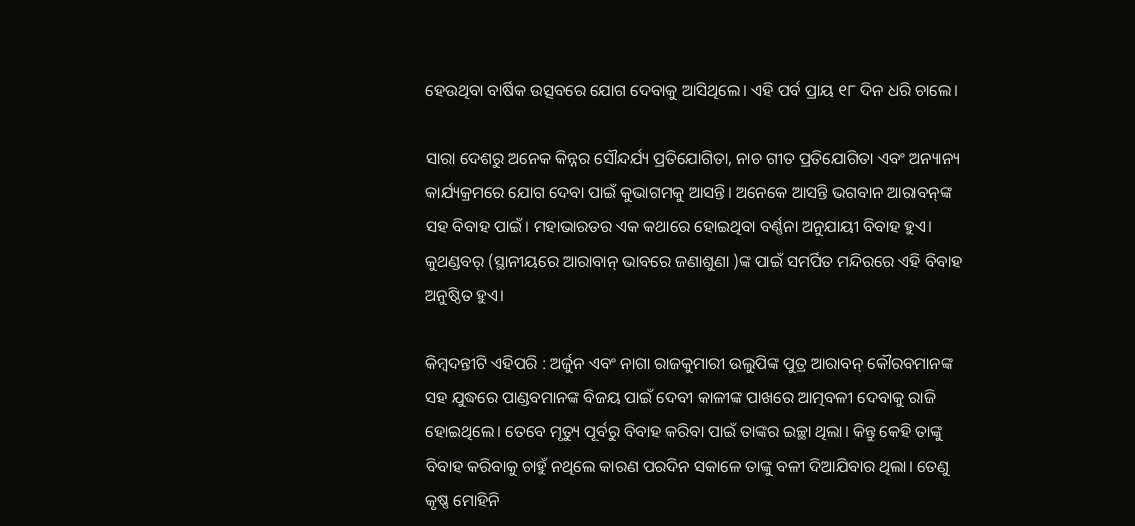ହେଉଥିବା ବାର୍ଷିକ ଉତ୍ସବରେ ଯୋଗ ଦେବାକୁ ଆସିଥିଲେ। ଏହି ପର୍ବ ପ୍ରାୟ ୧୮ ଦିନ ଧରି ଚାଲେ।

ସାରା ଦେଶରୁ ଅନେକ କିନ୍ନର ସୌନ୍ଦର୍ଯ୍ୟ ପ୍ରତିଯୋଗିତା, ନାଚ ଗୀତ ପ୍ରତିଯୋଗିତା ଏବଂ ଅନ୍ୟାନ୍ୟ କାର୍ଯ୍ୟକ୍ରମରେ ଯୋଗ ଦେବା ପାଇଁ କୁଭାଗମକୁ ଆସନ୍ତି। ଅନେକେ ଆସନ୍ତି ଭଗବାନ ଆରାବନ୍‌ଙ୍କ ସହ ବିବାହ ପାଇଁ। ମହାଭାରତର ଏକ କଥାରେ ହୋଇଥିବା ବର୍ଣ୍ଣନା ଅନୁଯାୟୀ ବିବାହ ହୁଏ। କୁଥଣ୍ଡବର୍ (ସ୍ଥାନୀୟରେ ଆରାବାନ୍ ଭାବରେ ଜଣାଶୁଣା )ଙ୍କ ପାଇଁ ସମର୍ପିତ ମନ୍ଦିରରେ ଏହି ବିବାହ ଅନୁଷ୍ଠିତ ହୁଏ।

କିମ୍ବଦନ୍ତୀଟି ଏହିପରି : ଅର୍ଜୁନ ଏବଂ ନାଗା ରାଜକୁମାରୀ ଉଲୁପିଙ୍କ ପୁତ୍ର ଆରାବନ୍‌ କୌରବମାନଙ୍କ ସହ ଯୁଦ୍ଧରେ ପାଣ୍ଡବମାନଙ୍କ ବିଜୟ ପାଇଁ ଦେବୀ କାଳୀଙ୍କ ପାଖରେ ଆତ୍ମବଳୀ ଦେବାକୁ ରାଜି ହୋଇଥିଲେ। ତେବେ ମୃତ୍ୟୁ ପୂର୍ବରୁ ବିବାହ କରିବା ପାଇଁ ତାଙ୍କର ଇଚ୍ଛା ଥିଲା। କିନ୍ତୁ କେହି ତାଙ୍କୁ ବିବାହ କରିବାକୁ ଚାହୁଁ ନଥିଲେ କାରଣ ପରଦିନ ସକାଳେ ତାଙ୍କୁ ବଳୀ ଦିଆଯିବାର ଥିଲା। ତେଣୁ କୃଷ୍ଣ ମୋହିନି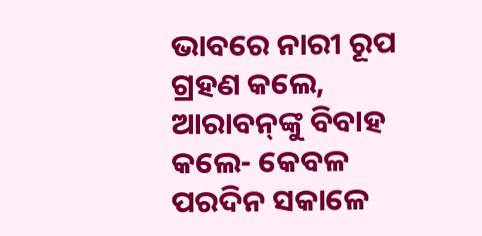ଭାବରେ ନାରୀ ରୂପ ଗ୍ରହଣ କଲେ, ଆରାବନ୍‌ଙ୍କୁ ବିବାହ କଲେ- କେବଳ ପରଦିନ ସକାଳେ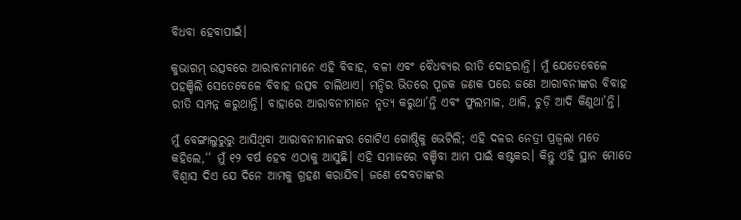ବିଧବା ହେବାପାଇଁ।

କୁଭାଗମ୍‌ ଉତ୍ସବରେ ଆରାବନୀମାନେ ଏହି ବିବାହ, ବଳୀ ଏବଂ ବୈଧବ୍ୟର ରୀତି ଦୋହରାନ୍ତି। ମୁଁ ଯେତେବେଳେ ପହଞ୍ଚିଲି ସେତେବେଳେ ବିବାହ ଉତ୍ସବ ଚାଲିଥାଏ। ମନ୍ଦିର ଭିତରେ ପୂଜକ ଜଣକ ପରେ ଜଣେ ଆରାବନୀଙ୍କର ବିବାହ ରୀତି ସମ୍ପନ୍ନ କରୁଥାନ୍ତି। ବାହାରେ ଆରାବନୀମାନେ ନୃତ୍ୟ କରୁଥା’ନ୍ତି ଏବଂ ଫୁଲମାଳ, ଥାଳି, ଚୁଡ଼ି ଆଦି କିଣୁଥା’ନ୍ତି।

ମୁଁ ବେଙ୍ଗାଲୁରୁରୁ ଆସିଥିବା ଆରାବନୀମାନଙ୍କର ଗୋଟିଏ ଗୋଷ୍ଠିକୁ ଭେଟିଲି; ଏହି ଦଳର ନେତ୍ରୀ ପ୍ରଜ୍ୱଲା ମତେ କହିଲେ,‘‘ ମୁଁ ୧୨ ବର୍ଷ ହେବ ଏଠାକୁ ଆସୁଛି। ଏହି ସମାଜରେ ବଞ୍ଚିବା ଆମ ପାଇଁ କଷ୍ଟକର। କିନ୍ତୁ ଏହି ସ୍ଥାନ ମୋତେ ବିଶ୍ୱାସ ଦିଏ ଯେ ଦିନେ ଆମକୁ ଗ୍ରହଣ କରାଯିବ। ଜଣେ ଦେବତାଙ୍କର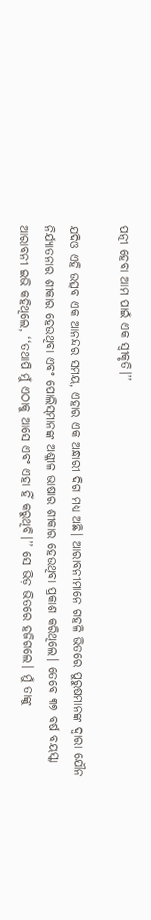ପତ୍ନୀ ହେବା ଆମ ପାଇଁ ଏକ ସ୍ୱୀକୃତି।’’

ଯଦିଓ ଏହି ଉତ୍ସବ ଏକ ଆନନ୍ଦର ସମୟ, ଏହାର ଏକ ଅନ୍ଧାରୀ ଦିଗ ମଧ୍ୟ ଅଛି। ଆରାବନୀମାନେ ଗହଳି ଭିତରେ ପୁରୁଷମାନଙ୍କ ଦ୍ୱାରା ଯୌନ ନିର୍ଯ୍ୟାତନାର ଶୀକାର ହେଉଥିବା ଏବଂ ପୋଲିସ୍‌ମାନଙ୍କ ଅଶ୍ଳୀଳ ଭାଷାର ଶୀକାର ହେଉଥିବା ପ୍ରକାଶ କରିଥିଲେ। ତେବେ ୩୭ ବର୍ଷ ବୟସ୍କା ଆରାବନୀ ଇଭି କହିଥିଲେ, ‘‘ତଥାପି ମୁଁ ଏଠାକୁ ଆସେ ଏବଂ ଏହା ହିଁ କରୁଥିବି।’’ ସେ ଭିଡ଼ ଭିତରେ ହଜିଗଲେ। ମୁଁ ତାଙ୍କୁ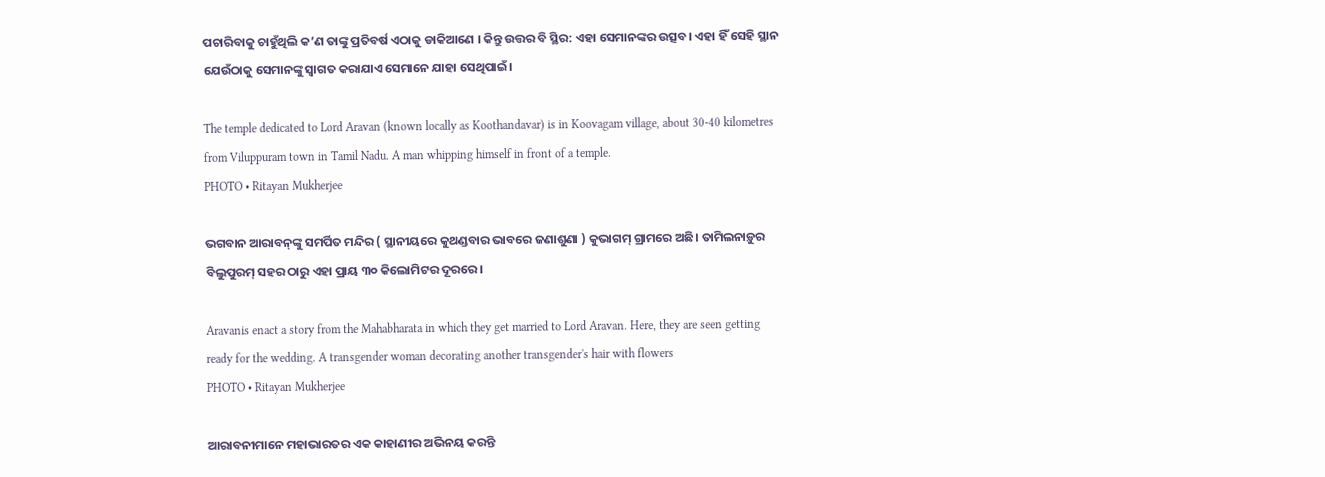ପଚାରିବାକୁ ଚାହୁଁଥିଲି କ’ଣ ତାଙ୍କୁ ପ୍ରତିବର୍ଷ ଏଠାକୁ ଡାକିଆଣେ । କିନ୍ତୁ ଉତ୍ତର ବି ସ୍ଥିର: ଏହା ସେମାନଙ୍କର ଉତ୍ସବ। ଏହା ହିଁ ସେହି ସ୍ଥାନ ଯେଉଁଠାକୁ ସେମାନଙ୍କୁ ସ୍ୱାଗତ କରାଯାଏ ସେମାନେ ଯାହା ସେଥିପାଇଁ।

The temple dedicated to Lord Aravan (known locally as Koothandavar) is in Koovagam village, about 30-40 kilometres from Viluppuram town in Tamil Nadu. A man whipping himself in front of a temple.
PHOTO • Ritayan Mukherjee

ଭଗବାନ ଆରାବନ୍‌ଙ୍କୁ ସମର୍ପିତ ମନ୍ଦିର ( ସ୍ଥାନୀୟରେ କୁଥଣ୍ଡବାର ଭାବରେ ଜଣାଶୁଣା ) କୁଭାଗମ୍‌ ଗ୍ରାମରେ ଅଛି। ତାମିଲନାଡ଼ୁର ବିଲୁପୁରମ୍‌ ସହର ଠାରୁ ଏହା ପ୍ରାୟ ୩୦ କିଲୋମିଟର ଦୂରରେ।

Aravanis enact a story from the Mahabharata in which they get married to Lord Aravan. Here, they are seen getting ready for the wedding. A transgender woman decorating another transgender's hair with flowers
PHOTO • Ritayan Mukherjee

ଆରାବନୀମାନେ ମହାଭାରତର ଏକ କାହାଣୀର ଅଭିନୟ କରନ୍ତି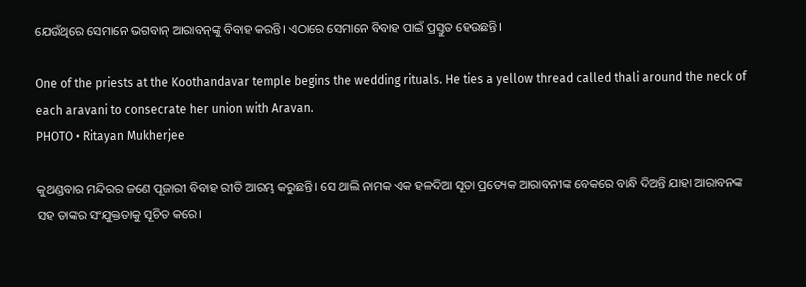ଯେଉଁଥିରେ ସେମାନେ ଭଗବାନ୍‌ ଆରାବନ୍‌ଙ୍କୁ ବିବାହ କରନ୍ତି। ଏଠାରେ ସେମାନେ ବିବାହ ପାଇଁ ପ୍ରସ୍ତୁତ ହେଉଛନ୍ତି।

One of the priests at the Koothandavar temple begins the wedding rituals. He ties a yellow thread called thali around the neck of each aravani to consecrate her union with Aravan.
PHOTO • Ritayan Mukherjee

କୁଥଣ୍ଡବାର ମନ୍ଦିରର ଜଣେ ପୂଜାରୀ ବିବାହ ରୀତି ଆରମ୍ଭ କରୁଛନ୍ତି। ସେ ଥାଲି ନାମକ ଏକ ହଳଦିଆ ସୂତା ପ୍ରତ୍ୟେକ ଆରାବନୀଙ୍କ ବେକରେ ବାନ୍ଧି ଦିଅନ୍ତି ଯାହା ଆରାବନଙ୍କ ସହ ତାଙ୍କର ସଂଯୁକ୍ତତାକୁ ସୂଚିତ କରେ।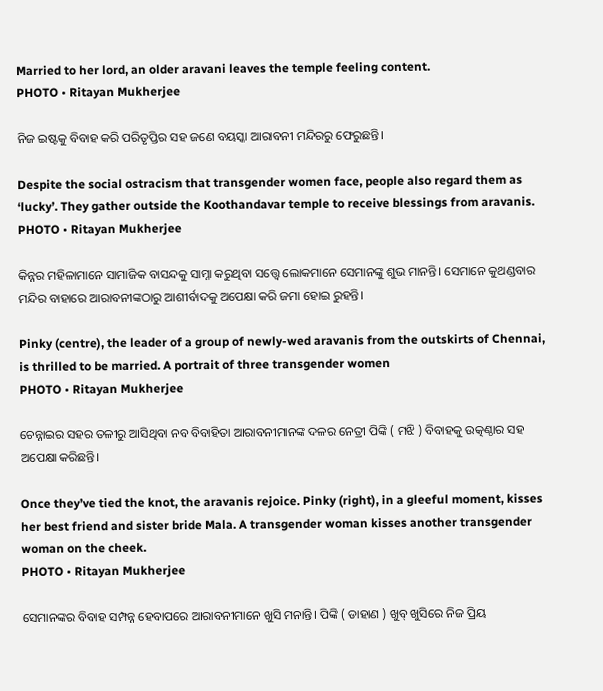Married to her lord, an older aravani leaves the temple feeling content.
PHOTO • Ritayan Mukherjee

ନିଜ ଇଷ୍ଟକୁ ବିବାହ କରି ପରିତୃପ୍ତିର ସହ ଜଣେ ବୟସ୍କା ଆରାବନୀ ମନ୍ଦିରରୁ ଫେରୁଛନ୍ତି।

Despite the social ostracism that transgender women face, people also regard them as ‘lucky’. They gather outside the Koothandavar temple to receive blessings from aravanis.
PHOTO • Ritayan Mukherjee

କିନ୍ନର ମହିଳାମାନେ ସାମାଜିକ ବାସନ୍ଦକୁ ସାମ୍ନା କରୁଥିବା ସତ୍ତ୍ୱେ ଲୋକମାନେ ସେମାନଙ୍କୁ ଶୁଭ ମାନନ୍ତି। ସେମାନେ କୁଥଣ୍ଡବାର ମନ୍ଦିର ବାହାରେ ଆରାବନୀଙ୍କଠାରୁ ଆଶୀର୍ବାଦକୁ ଅପେକ୍ଷା କରି ଜମା ହୋଇ ରୁହନ୍ତି।

Pinky (centre), the leader of a group of newly-wed aravanis from the outskirts of Chennai, is thrilled to be married. A portrait of three transgender women
PHOTO • Ritayan Mukherjee

ଚେନ୍ନାଇର ସହର ତଳୀରୁ ଆସିଥିବା ନବ ବିବାହିତା ଆରାବନୀମାନଙ୍କ ଦଳର ନେତ୍ରୀ ପିଙ୍କି ( ମଝି ) ବିବାହକୁ ଉତ୍କଣ୍ଠାର ସହ ଅପେକ୍ଷା କରିଛନ୍ତି।

Once they’ve tied the knot, the aravanis rejoice. Pinky (right), in a gleeful moment, kisses her best friend and sister bride Mala. A transgender woman kisses another transgender woman on the cheek.
PHOTO • Ritayan Mukherjee

ସେମାନଙ୍କର ବିବାହ ସମ୍ପନ୍ନ ହେବାପରେ ଆରାବନୀମାନେ ଖୁସି ମନାନ୍ତି। ପିଙ୍କି ( ଡାହାଣ ) ଖୁବ୍‌ ଖୁସିରେ ନିଜ ପ୍ରିୟ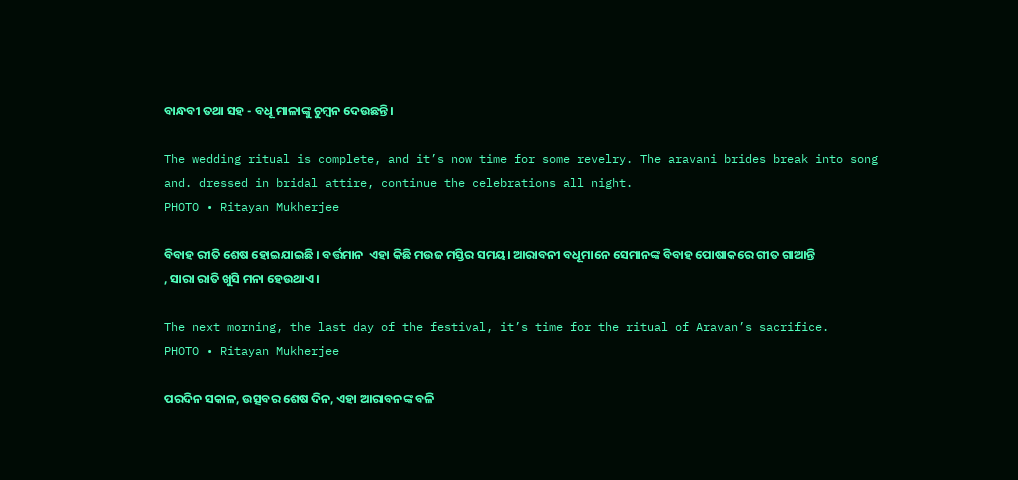ବାନ୍ଧବୀ ତଥା ସହ - ବଧୂ ମାଳାଙ୍କୁ ଚୁମ୍ବନ ଦେଉଛନ୍ତି।

The wedding ritual is complete, and it’s now time for some revelry. The aravani brides break into song and. dressed in bridal attire, continue the celebrations all night.
PHOTO • Ritayan Mukherjee

ବିବାହ ରୀତି ଶେଷ ହୋଇଯାଇଛି । ବର୍ତ୍ତମାନ  ଏହା କିଛି ମଉଜ ମସ୍ତିର ସମୟ। ଆରାବନୀ ବଧୂମାନେ ସେମାନଙ୍କ ବିବାହ ପୋଷାକରେ ଗୀତ ଗାଆନ୍ତି , ସାରା ରାତି ଖୁସି ମନା ହେଉଥାଏ।

The next morning, the last day of the festival, it’s time for the ritual of Aravan’s sacrifice.
PHOTO • Ritayan Mukherjee

ପରଦିନ ସକାଳ, ଉତ୍ସବର ଶେଷ ଦିନ, ଏହା ଆରାବନଙ୍କ ବଳି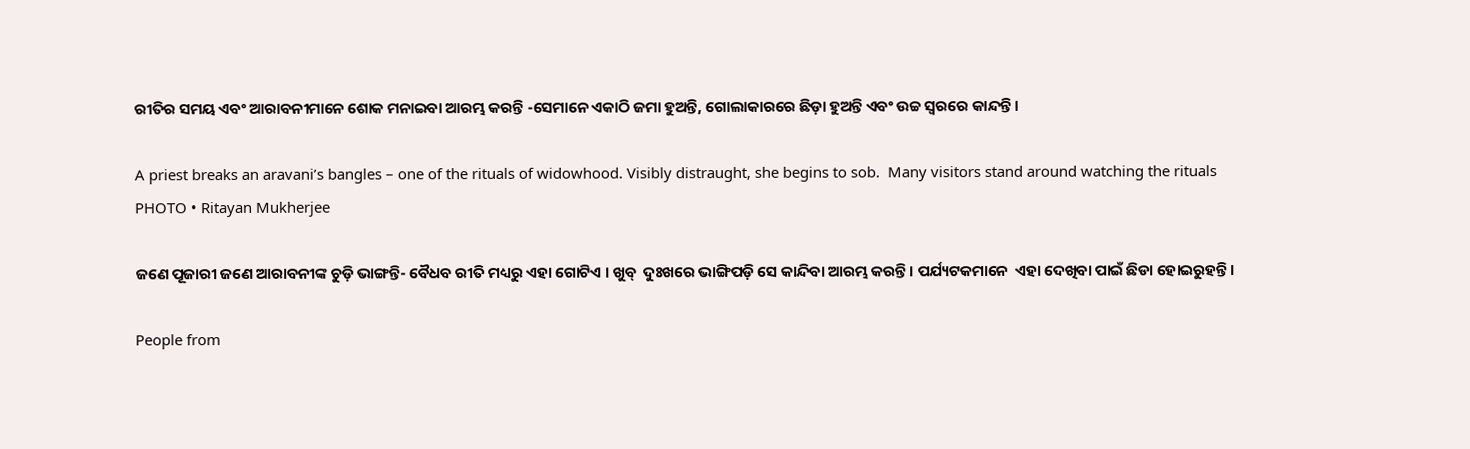ରୀତିର ସମୟ ଏବଂ ଆରାବନୀମାନେ ଶୋକ ମନାଇବା ଆରମ୍ଭ କରନ୍ତି -ସେମାନେ ଏକାଠି ଜମା ହୁଅନ୍ତି, ଗୋଲାକାରରେ ଛିଡ଼ା ହୁଅନ୍ତି ଏବଂ ଉଚ୍ଚ ସ୍ୱରରେ କାନ୍ଦନ୍ତି।

A priest breaks an aravani’s bangles – one of the rituals of widowhood. Visibly distraught, she begins to sob.  Many visitors stand around watching the rituals
PHOTO • Ritayan Mukherjee

ଜଣେ ପୂଜାରୀ ଜଣେ ଆରାବନୀଙ୍କ ଚୁଡ଼ି ଭାଙ୍ଗନ୍ତି- ବୈଧବ ରୀତି ମଧ୍ୟରୁ ଏହା ଗୋଟିଏ । ଖୁବ୍‌  ଦୁଃଖରେ ଭାଙ୍ଗିପଡ଼ି ସେ କାନ୍ଦିବା ଆରମ୍ଭ କରନ୍ତି। ପର୍ଯ୍ୟଟକମାନେ  ଏହା ଦେଖିବା ପାଇଁ ଛିଡା ହୋଇରୁହନ୍ତି।

People from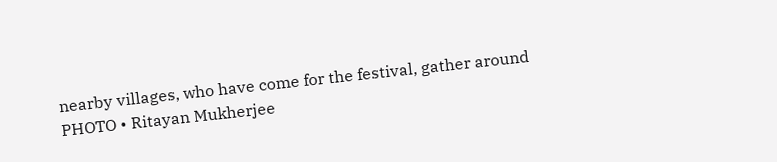nearby villages, who have come for the festival, gather around
PHOTO • Ritayan Mukherjee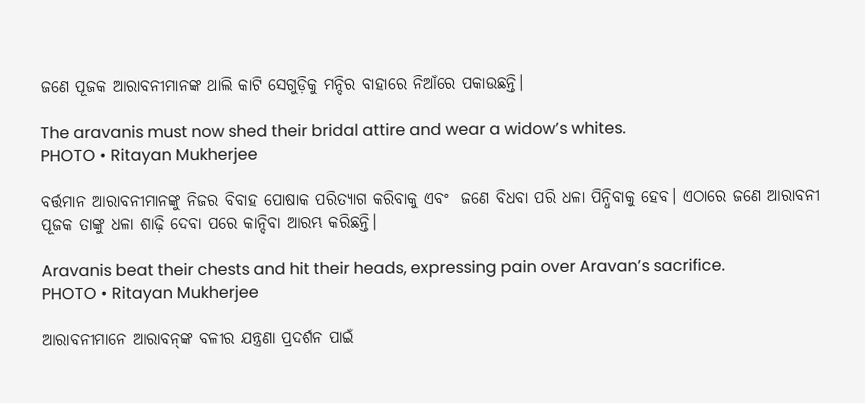ଜଣେ ପୂଜକ ଆରାବନୀମାନଙ୍କ ଥାଲି କାଟି ସେଗୁଡ଼ିକୁ ମନ୍ଦିର ବାହାରେ ନିଆଁରେ ପକାଉଛନ୍ତି।

The aravanis must now shed their bridal attire and wear a widow’s whites.
PHOTO • Ritayan Mukherjee

ବର୍ତ୍ତମାନ ଆରାବନୀମାନଙ୍କୁ ନିଜର ବିବାହ ପୋଷାକ ପରିତ୍ୟାଗ କରିବାକୁ ଏବଂ  ଜଣେ ବିଧବା ପରି ଧଳା ପିନ୍ଧିବାକୁ ହେବ। ଏଠାରେ ଜଣେ ଆରାବନୀ ପୂଜକ ତାଙ୍କୁ ଧଳା ଶାଢ଼ି ଦେବା ପରେ କାନ୍ଦିବା ଆରମ୍ଭ କରିଛନ୍ତି।

Aravanis beat their chests and hit their heads, expressing pain over Aravan’s sacrifice.
PHOTO • Ritayan Mukherjee

ଆରାବନୀମାନେ ଆରାବନ୍‌ଙ୍କ ବଳୀର ଯନ୍ତ୍ରଣା ପ୍ରଦର୍ଶନ ପାଇଁ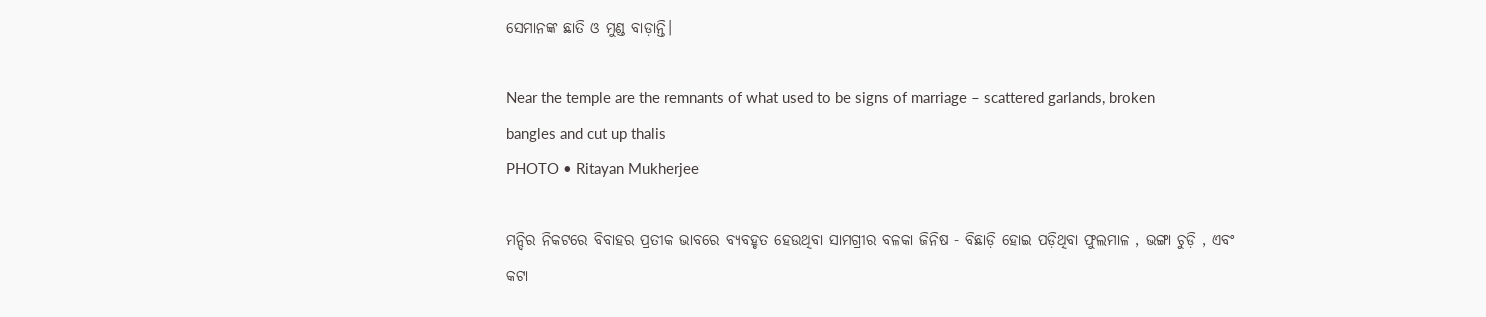ସେମାନଙ୍କ ଛାତି ଓ ମୁଣ୍ଡ ବାଡ଼ାନ୍ତି।

Near the temple are the remnants of what used to be signs of marriage – scattered garlands, broken bangles and cut up thalis
PHOTO • Ritayan Mukherjee

ମନ୍ଦିର ନିକଟରେ ବିବାହର ପ୍ରତୀକ ଭାବରେ ବ୍ୟବହୃତ ହେଉଥିବା ସାମଗ୍ରୀର ବଳକା ଜିନିଷ - ବିଛାଡ଼ି ହୋଇ ପଡ଼ିଥିବା ଫୁଲମାଳ , ଭଙ୍ଗା ଚୁଡ଼ି , ଏବଂ କଟା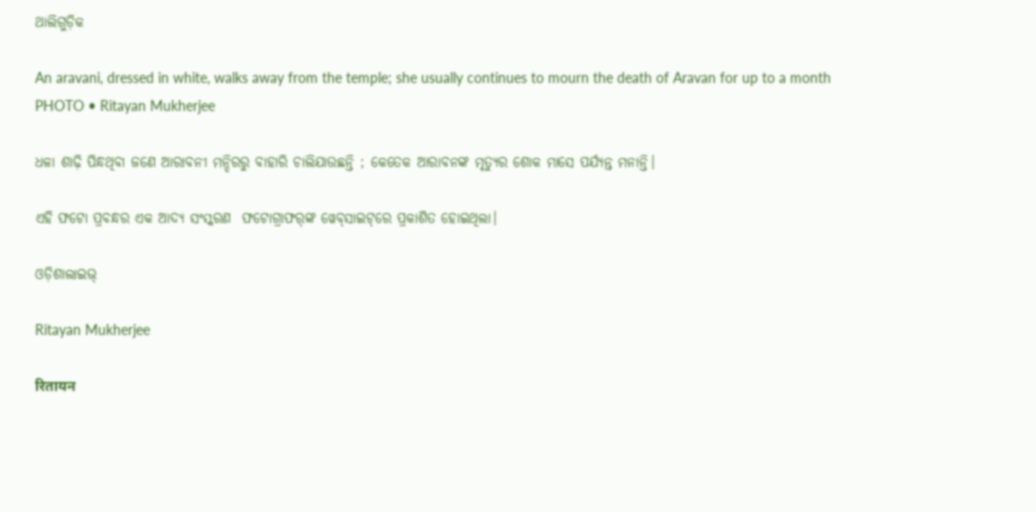ଥାଲିଗୁଡ଼ିକ

An aravani, dressed in white, walks away from the temple; she usually continues to mourn the death of Aravan for up to a month
PHOTO • Ritayan Mukherjee

ଧଳା ଶାଢ଼ି ପିନ୍ଧଥିବା ଜଣେ ଆରାବନୀ ମନ୍ଦିରରୁ ବାହାରି ଚାଲିଯାଉଛନ୍ତି ; କେତେକ ଆରାବନଙ୍କ ମୃତ୍ୟୁର ଶୋକ ମାସେ ପର୍ଯ୍ୟନ୍ତ ମନାନ୍ତି।

ଏହି ଫଟୋ ପ୍ରବନ୍ଧର ଏକ ଆଦ୍ୟ ସଂସ୍କରଣ  ଫଟୋଗ୍ରାଫର୍‌ଙ୍କ ୱେବ୍‌ସାଇଟ୍‌ରେ ପ୍ରକାଶିତ ହୋଇଥିଲା।

ଓଡ଼ିଶାଲାଇଭ୍‍

Ritayan Mukherjee

रितायन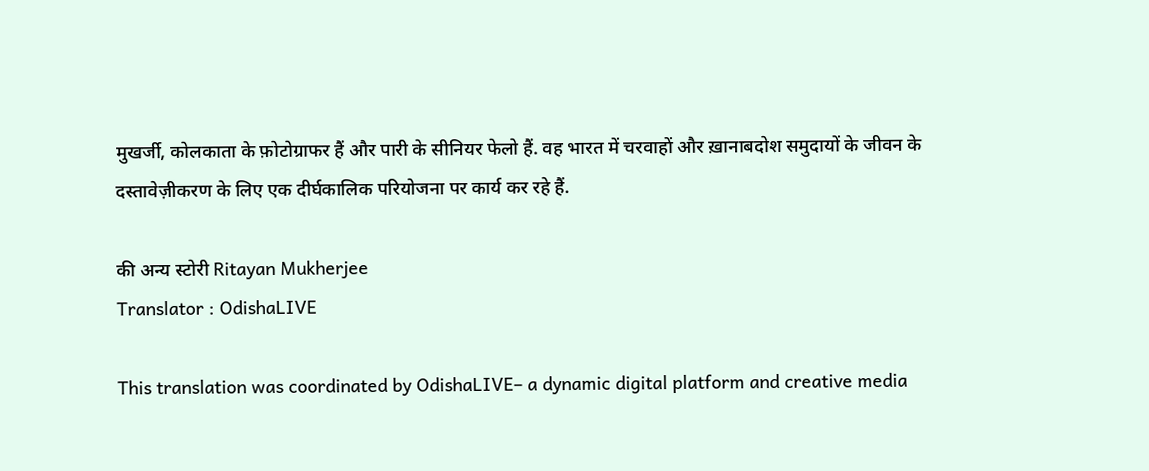मुखर्जी, कोलकाता के फ़ोटोग्राफर हैं और पारी के सीनियर फेलो हैं. वह भारत में चरवाहों और ख़ानाबदोश समुदायों के जीवन के दस्तावेज़ीकरण के लिए एक दीर्घकालिक परियोजना पर कार्य कर रहे हैं.

की अन्य स्टोरी Ritayan Mukherjee
Translator : OdishaLIVE

This translation was coordinated by OdishaLIVE– a dynamic digital platform and creative media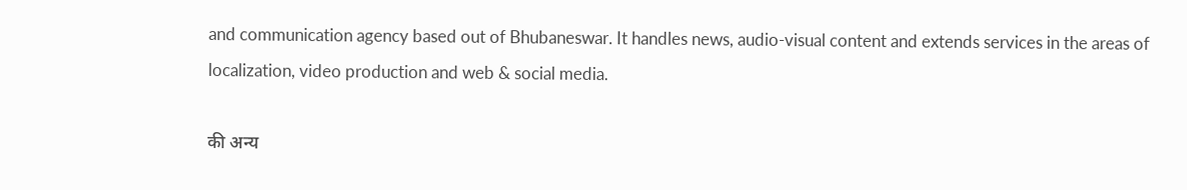and communication agency based out of Bhubaneswar. It handles news, audio-visual content and extends services in the areas of localization, video production and web & social media.

की अन्य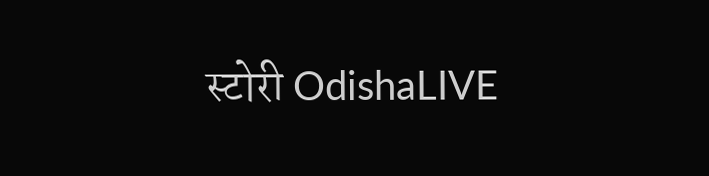स्टोरी OdishaLIVE